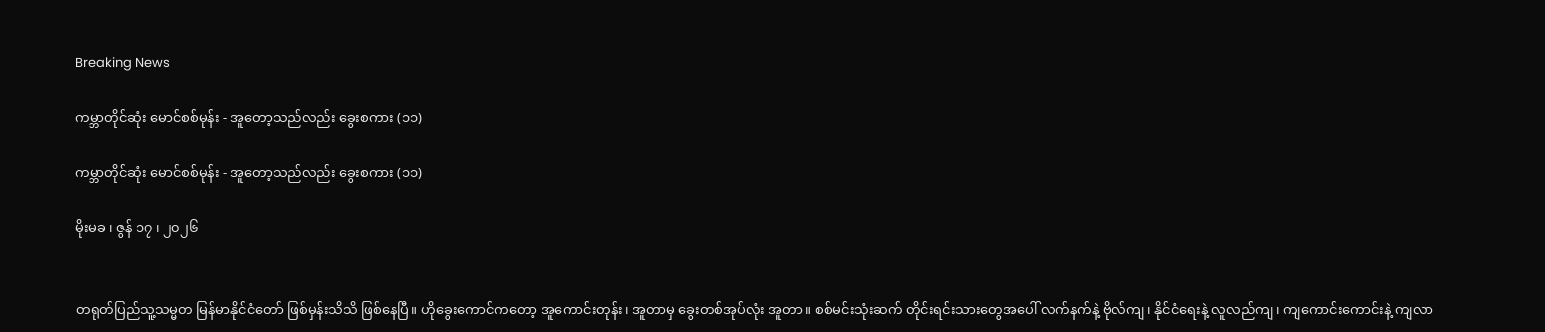Breaking News

ကမ္ဘာတိုင်ဆုံး မောင်စစ်မုန်း - အူတော့သည်လည်း ခွေးစကား (၁၁)

ကမ္ဘာတိုင်ဆုံး မောင်စစ်မုန်း - အူတော့သည်လည်း ခွေးစကား (၁၁)

မိုးမခ ၊ ဇွန် ၁၇ ၊ ၂၀၂၆


တရုတ်ပြည်သူ့သမ္မတ မြန်မာနိုင်ငံတော် ဖြစ်မှန်းသိသိ ဖြစ်နေပြီ။ ဟိုခွေးကောင်ကတော့ အူကောင်းတုန်း၊ အူတာမှ ခွေးတစ်အုပ်လုံး အူတာ။ စစ်မင်းသုံးဆက် တိုင်းရင်းသားတွေအပေါ် လက်နက်နဲ့ ဗိုလ်ကျ၊ နိုင်ငံရေးနဲ့ လူလည်ကျ၊ ကျကောင်းကောင်းနဲ့ ကျလာ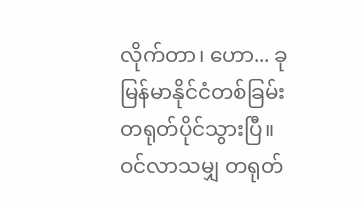လိုက်တာ၊ ဟော... ခု မြန်မာနိုင်ငံတစ်ခြမ်း တရုတ်ပိုင်သွားပြီ။ ဝင်လာသမျှ တရုတ်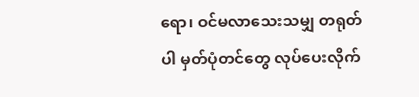ရော၊ ဝင်မလာသေးသမျှ တရုတ်ပါ မှတ်ပုံတင်တွေ လုပ်ပေးလိုက်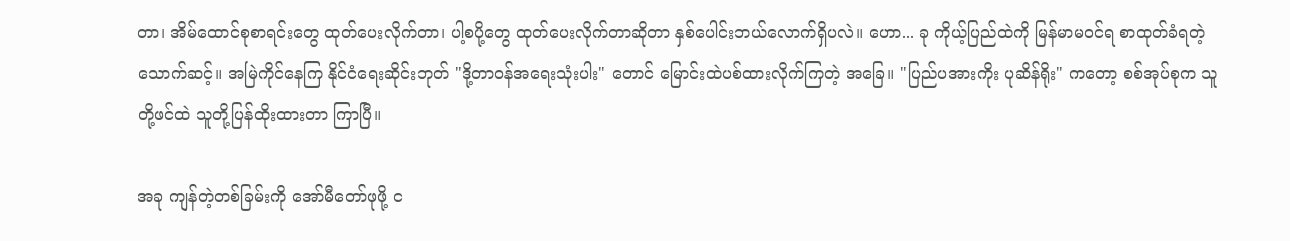တာ၊ အိမ်ထောင်စုစာရင်းတွေ ထုတ်ပေးလိုက်တာ၊ ပါ့စပို့တွေ ထုတ်ပေးလိုက်တာဆိုတာ နှစ်ပေါင်းဘယ်လောက်ရှိပလဲ။ ဟော... ခု ကိုယ့်ပြည်ထဲကို မြန်မာမဝင်ရ စာထုတ်ခံရတဲ့ သောက်ဆင့်။ အမြဲကိုင်နေကြ နိုင်ငံရေးဆိုင်းဘုတ် "ဒို့တာဝန်အရေးသုံးပါး" တောင် မြောင်းထဲပစ်ထားလိုက်ကြတဲ့ အခြေ။ "ပြည်ပအားကိုး ပုဆိန်ရိုး" ကတော့ စစ်အုပ်စုက သူတို့ဖင်ထဲ သူတို့ပြန်ထိုးထားတာ ကြာပြီ။

အခု ကျန်တဲ့တစ်ခြမ်းကို အော်မီတော်ဖုဖို့ င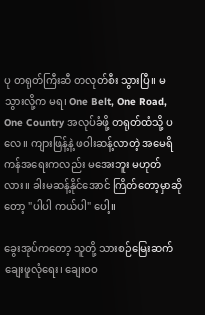ပု တရုတ်ကြီးဆီ တလုတ်စီး သွားပြီ။ မသွားလို့က မရ၊ One Belt, One Road, One Country အလုပ်ခံဖို့ တရုတ်ထံသို့ ပလေ။ ကျားဖြန့်နဲ့ ဖဝါးဆန့်လာတဲ့ အမေရိကန်အရေးကလည်း မအေးဘူး မဟုတ်လား။ ခါးမဆန့်နိုင်အောင် ကြိတ်တော့မှာဆိုတော့ "ပါပါ ကယ်ပါ" ပေါ့။

ခွေးအုပ်ကတော့ သူတို့ သားစဉ်မြေးဆက် ချေးဖူလုံရေး၊ ချေးဝဝ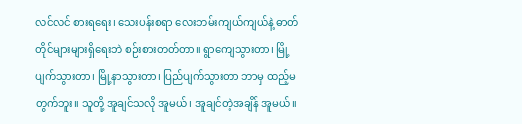လင်လင် စားရရေး၊ သေးပန်းစရာ လေးဘမ်းကျယ်ကျယ်နဲ့ ဓာတ်တိုင်များများရှိရေးဘဲ စဉ်းစားတတ်တာ။ ရွာကျေသွားတာ၊ မြို့ပျက်သွားတာ၊ မြို့နာသွားတာ၊ ပြည်ပျက်သွားတာ ဘာမှ ထည့်မတွက်ဘူး။ သူတို့ အူချင်သလို အူမယ်၊ အူချင်တဲ့အချိန် အူမယ်။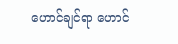ဟောင်ချင်ရာ ဟောင်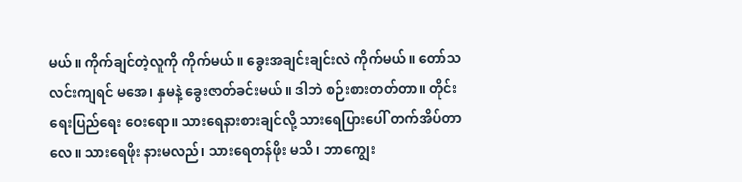မယ်။ ကိုက်ချင်တဲ့လူကို ကိုက်မယ်။ ခွေးအချင်းချင်းလဲ ကိုက်မယ်။ တော်သလင်းကျရင် မအေ၊ နှမနဲ့ ခွေးဇာတ်ခင်းမယ်။ ဒါဘဲ စဉ်းစားတတ်တာ။ တိုင်းရေးပြည်ရေး ဝေးရော။ သားရေနားစားချင်လို့ သားရေပြားပေါ် တက်အိပ်တာလေ။ သားရေဖိုး နားမလည်၊ သားရေတန်ဖိုး မသိ၊ ဘာကျွေး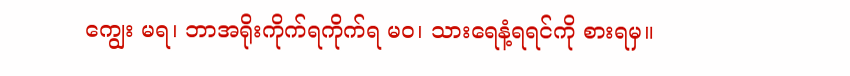ကျွေး မရ၊ ဘာအရိုးကိုက်ရကိုက်ရ မဝ၊ သားရေနံ့ရရင်ကို စားရမှ။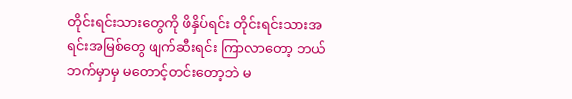တိုင်းရင်းသားတွေကို ဖိနှိပ်ရင်း တိုင်းရင်းသားအရင်းအမြစ်တွေ ဖျက်ဆီးရင်း ကြာလာတော့ ဘယ်ဘက်မှာမှ မတောင့်တင်းတော့ဘဲ မ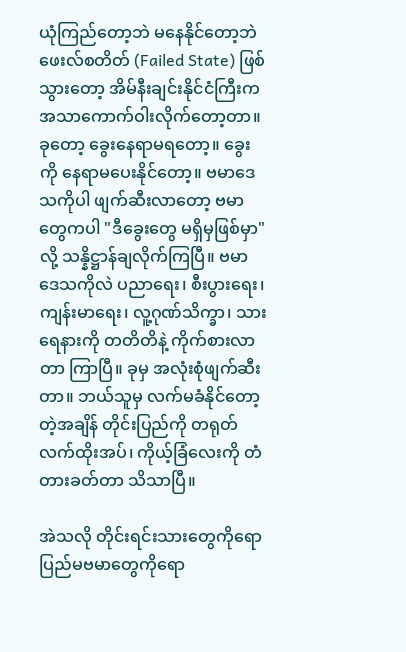ယုံကြည်တော့ဘဲ မနေနိုင်တော့ဘဲ ဖေးလ်စတိတ် (Failed State) ဖြစ်သွားတော့ အိမ်နီးချင်းနိုင်ငံကြီးက အသာကောက်ဝါးလိုက်တော့တာ။ ခုတော့ ခွေးနေရာမရတော့။ ခွေးကို နေရာမပေးနိုင်တော့။ ဗမာဒေသကိုပါ ဖျက်ဆီးလာတော့ ဗမာတွေကပါ "ဒီခွေးတွေ မရှိမှဖြစ်မှာ" လို့ သန္နိဋ္ဌာန်ချလိုက်ကြပြီ။ ဗမာဒေသကိုလဲ ပညာရေး၊ စီးပွားရေး၊ ကျန်းမာရေး၊ လူ့ဂုဏ်သိက္ခာ၊ သားရေနားကို တတိတိနဲ့ ကိုက်စားလာတာ ကြာပြီ။ ခုမှ အလုံးစုံဖျက်ဆီးတာ။ ဘယ်သူမှ လက်မခံနိုင်တော့တဲ့အချိန် တိုင်းပြည်ကို တရုတ်လက်ထိုးအပ်၊ ကိုယ့်ခြံလေးကို တံတားခတ်တာ သိသာပြီ။

အဲသလို တိုင်းရင်းသားတွေကိုရော ပြည်မဗမာတွေကိုရော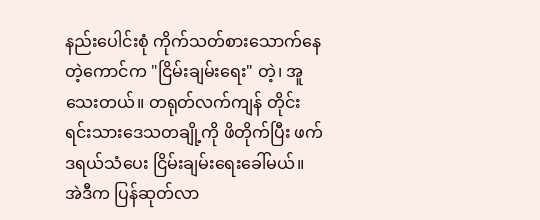နည်းပေါင်းစုံ ကိုက်သတ်စားသောက်နေတဲ့ကောင်က "ငြိမ်းချမ်းရေး" တဲ့၊ အူသေးတယ်။ တရုတ်လက်ကျန် တိုင်းရင်းသားဒေသတချို့ကို ဖိတိုက်ပြီး ဖက်ဒရယ်သံပေး ငြိမ်းချမ်းရေးခေါ်မယ်။ အဲဒီက ပြန်ဆုတ်လာ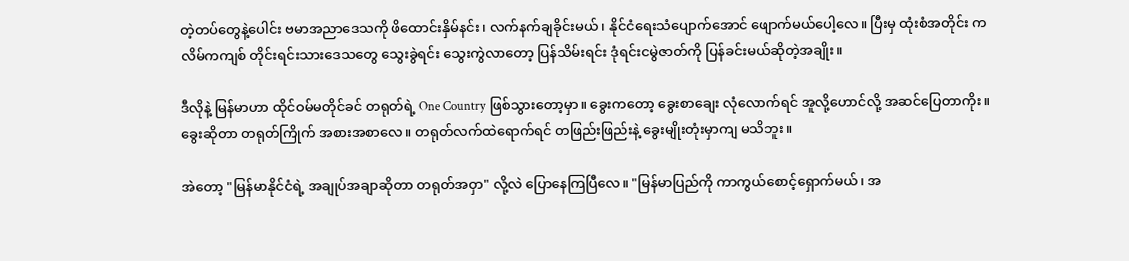တဲ့တပ်တွေနဲ့ပေါင်း ဗမာအညာဒေသကို ဖိထောင်းနှိမ်နင်း၊ လက်နက်ချခိုင်းမယ်၊ နိုင်ငံရေးသံပျောက်အောင် ဖျောက်မယ်ပေါ့လေ။ ပြီးမှ ထုံးစံအတိုင်း ကလိမ်ကကျစ် တိုင်းရင်းသားဒေသတွေ သွေးခွဲရင်း သွေးကွဲလာတော့ ပြန်သိမ်းရင်း ဒုံရင်းငမွဲဇာတ်ကို ပြန်ခင်းမယ်ဆိုတဲ့အချိုး။

ဒီလိုနဲ့ မြန်မာဟာ ထိုင်ဝမ်မတိုင်ခင် တရုတ်ရဲ့ One Country ဖြစ်သွားတော့မှာ။ ခွေးကတော့ ခွေးစာချေး လုံလောက်ရင် အူလို့ဟောင်လို့ အဆင်ပြေတာကိုး။ ခွေးဆိုတာ တရုတ်ကြိုက် အစားအစာလေ။ တရုတ်လက်ထဲရောက်ရင် တဖြည်းဖြည်းနဲ့ ခွေးမျိုးတုံးမှာကျ မသိဘူး။

အဲတော့ "မြန်မာနိုင်ငံရဲ့ အချုပ်အချာဆိုတာ တရုတ်အဝှာ" လို့လဲ ပြောနေကြပြီလေ။ "မြန်မာပြည်ကို ကာကွယ်စောင့်ရှောက်မယ်၊ အ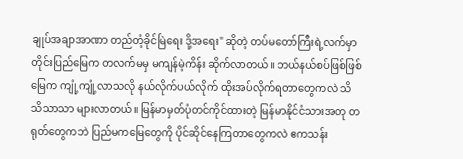ချုပ်အချာအာဏာ တည်တံ့ခိုင်မြဲရေး ဒို့အရေး" ဆိုတဲ့ တပ်မတော်ကြီးရဲ့လက်မှာ တိုင်းပြည်မြေက တလက်မမှ မကျန်မဲ့ကိန်း ဆိုက်လာတယ်။ ဘယ်နယ်စပ်ဖြစ်ဖြစ် မြေက ကျုံ့ကျုံ့လာသလို နယ်လိုက်ပယ်လိုက် ထိုးအပ်လိုက်ရတာတွေကလဲ သိသိသာသာ များလာတယ်။ မြန်မာမှတ်ပုံတင်ကိုင်ထားတဲ့ မြန်မာနိုင်ငံသားအတု တရုတ်တွေကဘဲ ပြည်မကမြေတွေကို ပိုင်ဆိုင်နေကြတာတွေကလဲ ဧကသန်း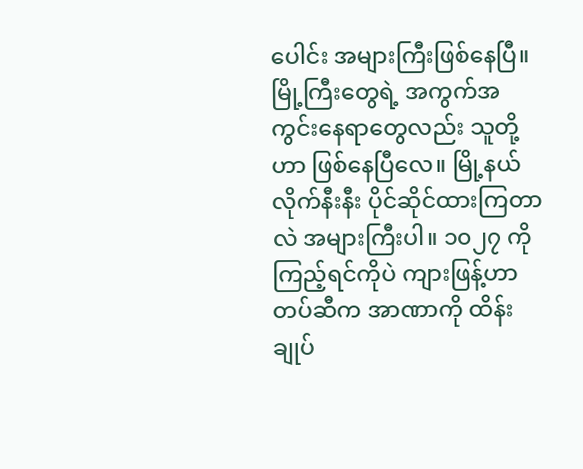ပေါင်း အများကြီးဖြစ်နေပြီ။ မြို့ကြီးတွေရဲ့ အကွက်အကွင်းနေရာတွေလည်း သူတို့ဟာ ဖြစ်နေပြီလေ။ မြို့နယ်လိုက်နီးနီး ပိုင်ဆိုင်ထားကြတာလဲ အများကြီးပါ။ ၁၀၂၇ ကိုကြည့်ရင်ကိုပဲ ကျားဖြန့်ဟာ တပ်ဆီက အာဏာကို ထိန်းချုပ်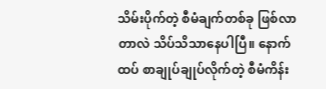သိမ်းပိုက်တဲ့ စီမံချက်တစ်ခု ဖြစ်လာတာလဲ သိပ်သိသာနေပါပြီ။ နောက်ထပ် စာချုပ်ချုပ်လိုက်တဲ့ စီမံကိန်း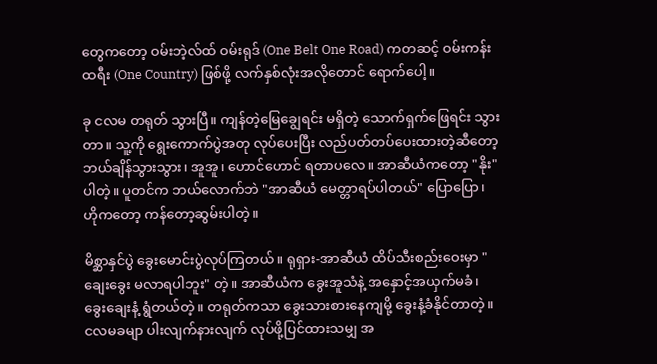တွေကတော့ ဝမ်းဘဲ့လ်ထ် ဝမ်းရုဒ် (One Belt One Road) ကတဆင့် ဝမ်းကန်းထရီး (One Country) ဖြစ်ဖို့ လက်နှစ်လုံးအလိုတောင် ရောက်ပေါ့။

ခု ငလမ တရုတ် သွားပြီ။ ကျန်တဲ့မြေချွေရင်း မရှိတဲ့ သောက်ရှက်ဖြေရင်း သွားတာ။ သူ့ကို ရွေးကောက်ပွဲအတု လုပ်ပေးပြီး လည်ပတ်တပ်ပေးထားတဲ့ဆီတော့ ဘယ်ချိန်သွားသွား၊ အူအူ၊ ဟောင်ဟောင် ရတာပလေ။ အာဆီယံကတော့ "နိုး" ပါတဲ့။ ပူတင်က ဘယ်လောက်ဘဲ "အာဆီယံ မေတ္တာရပ်ပါတယ်" ပြောပြော၊ ဟိုကတော့ ကန်တော့ဆွမ်းပါတဲ့။

မိစ္ဆာနှင်ပွဲ ခွေးမောင်းပွဲလုပ်ကြတယ်။ ရုရှား-အာဆီယံ ထိပ်သီးစည်းဝေးမှာ "ချေးခွေး မလာရပါဘူး" တဲ့။ အာဆီယံက ခွေးအူသံနဲ့ အနှောင့်အယှက်မခံ၊ ခွေးချေးနံ့ ရွံတယ်တဲ့။ တရုတ်ကသာ ခွေးသားစားနေကျမို့ ခွေးနံ့ခံနိုင်တာတဲ့။ ငလမခမျာ ပါးလျက်နားလျက် လုပ်ဖို့ပြင်ထားသမျှ အ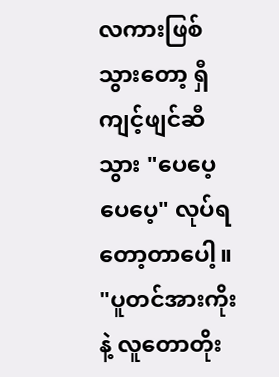လကားဖြစ်သွားတော့ ရှီကျင့်ဖျင်ဆီသွား "ပေပေ့ ပေပေ့" လုပ်ရတော့တာပေါ့။ "ပူတင်အားကိုးနဲ့ လူတောတိုး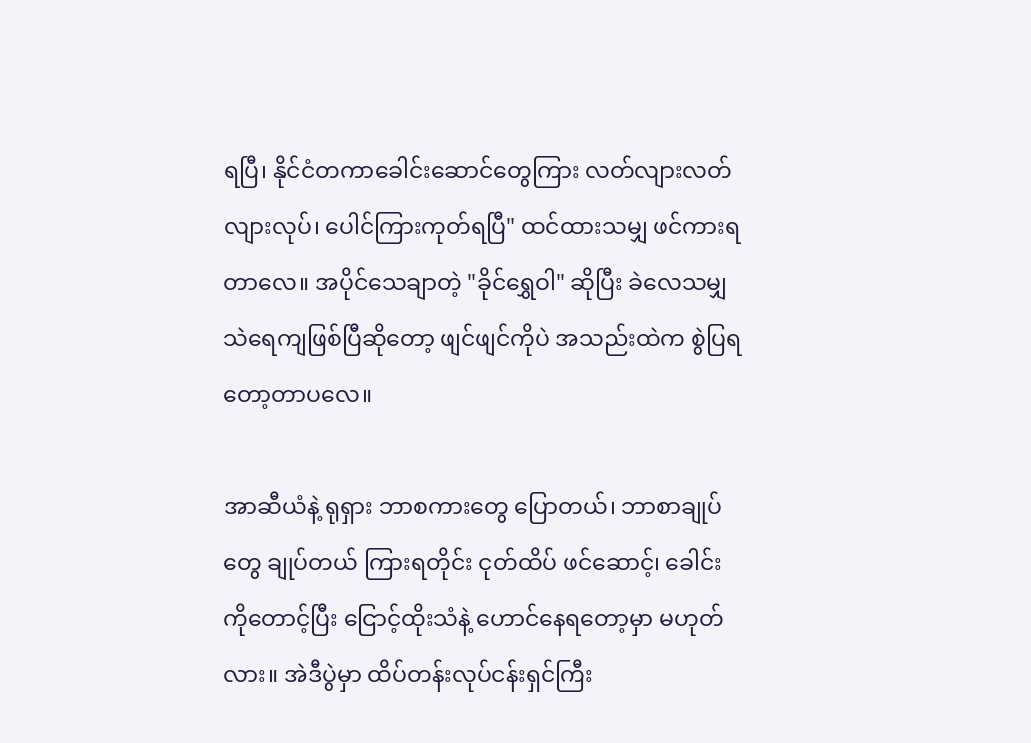ရပြီ၊ နိုင်ငံတကာခေါင်းဆောင်တွေကြား လတ်လျားလတ်လျားလုပ်၊ ပေါင်ကြားကုတ်ရပြီ" ထင်ထားသမျှ ဖင်ကားရတာလေ။ အပိုင်သေချာတဲ့ "ခိုင်ရွှေဝါ" ဆိုပြီး ခဲလေသမျှ သဲရေကျဖြစ်ပြီဆိုတော့ ဖျင်ဖျင်ကိုပဲ အသည်းထဲက စွဲပြရတော့တာပလေ။

အာဆီယံနဲ့ ရုရှား ဘာစကားတွေ ပြောတယ်၊ ဘာစာချုပ်တွေ ချုပ်တယ် ကြားရတိုင်း ငုတ်ထိပ် ဖင်ဆောင့်၊ ခေါင်းကိုတောင့်ပြီး ငြောင့်ထိုးသံနဲ့ ဟောင်နေရတော့မှာ မဟုတ်လား။ အဲဒီပွဲမှာ ထိပ်တန်းလုပ်ငန်းရှင်ကြီး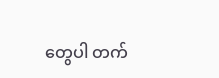တွေပါ တက်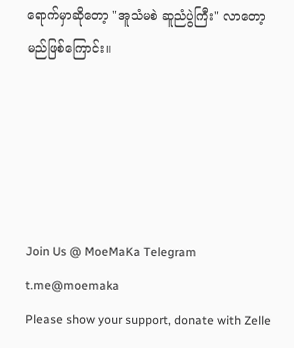ရောက်မှာဆိုတော့ "အူသံမစဲ ဆူညံပွဲကြီး" လာတော့မည်ဖြစ်ကြောင်း။





Join Us @ MoeMaKa Telegram
t.me@moemaka
Please show your support, donate with Zelle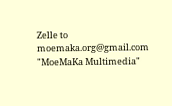Zelle to moemaka.org@gmail.com "MoeMaKa Multimedia"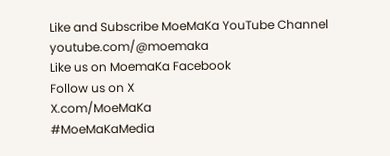Like and Subscribe MoeMaKa YouTube Channel
youtube.com/@moemaka
Like us on MoemaKa Facebook
Follow us on X
X.com/MoeMaKa
#MoeMaKaMedia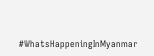#WhatsHappeningInMyanmar